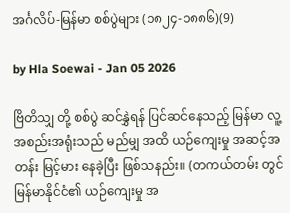အင်္ဂလိပ်-မြန်မာ စစ်ပွဲများ (၁၈၂၄-၁၈၈၆)(9)

by Hla Soewai - Jan 05 2026

ဗြိတိသျှ တို့ စစ်ပွဲ ဆင်နွှဲရန် ပြင်ဆင်နေသည့် မြန်မာ လူ့အစည်းအရုံးသည် မည်မျှ အထိ ယဉ်ကျေးမှု အဆင့်အတန်း မြင့်မား နေခဲ့ပြီး ဖြစ်သနည်း။ (တကယ်တမ်း တွင် မြန်မာနိုင်ငံ၏ ယဉ်ကျေးမှု အ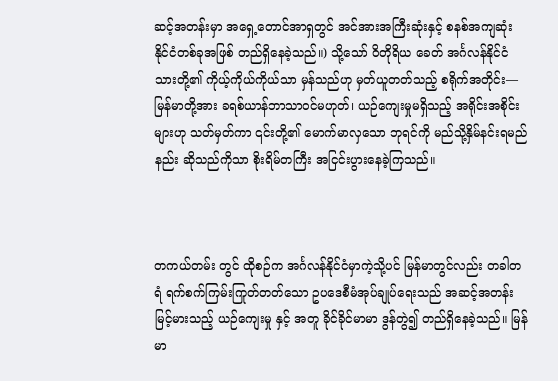ဆင့်အတန်းမှာ အရှေ့တောင်အာရှတွင် အင်အားအကြီးဆုံးနှင့် စနစ်အကျဆုံး နိုင်ငံတစ်ခုအဖြစ် တည်ရှိနေခဲ့သည်။) သို့သော် ဝိတိုရိယ ခေတ် အင်္ဂလန်နိုင်ငံသားတို့၏ ကိုယ့်ကိုယ်ကိုယ်သာ မှန်သည်ဟု မှတ်ယူတတ်သည့် စရိုက်အတိုင်း— မြန်မာတို့အား ခရစ်ယာန်ဘာသာဝင်မဟုတ်၊ ယဉ်ကျေးမှုမရှိသည့် အရိုင်းအစိုင်းများဟု သတ်မှတ်ကာ ၎င်းတို့၏ မောက်မာလှသော ဘုရင်ကို မည်သို့နှိမ်နင်းရမည်နည်း ဆိုသည်ကိုသာ စိုးရိမ်တကြီး အငြင်းပွားနေခဲ့ကြသည်။



တကယ်တမ်း တွင် ထိုစဉ်က အင်္ဂလန်နိုင်ငံမှာကဲ့သို့ပင် မြန်မာတွင်လည်း တခါတရံ ရက်စက်ကြမ်းကြုတ်တတ်သော ဥပဒေစီမံအုပ်ချုပ်ရေးသည် အဆင့်အတန်းမြင့်မားသည့် ယဉ်ကျေးမှု နှင့် အတူ ခိုင်ခိုင်မာမာ ဒွန်တွဲ၍ တည်ရှိနေခဲ့သည်။ မြန်မာ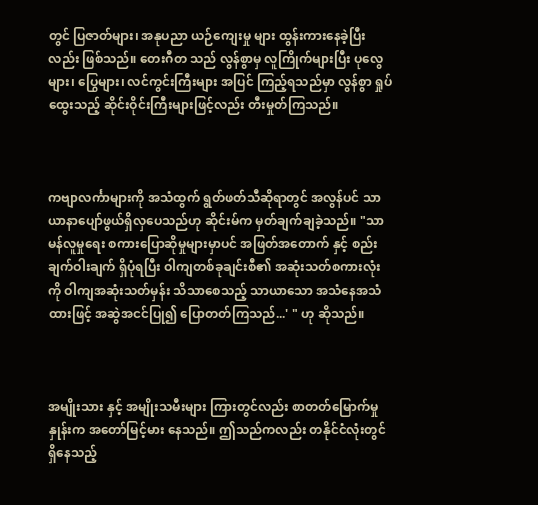တွင် ပြဇာတ်များ၊ အနုပညာ ယဉ်ကျေးမှု များ ထွန်းကားနေခဲ့ပြီးလည်း ဖြစ်သည်။ တေးဂီတ သည် လွန်စွာမှ လူကြိုက်များပြီး ပုလွေများ၊ ပြွေများ၊ လင်ကွင်းကြီးများ အပြင် ကြည့်ရသည်မှာ လွန်စွာ ရှုပ်ထွေးသည့် ဆိုင်းဝိုင်းကြီးများဖြင့်လည်း တီးမှုတ်ကြသည်။



ကဗျာလင်္ကာများကို အသံထွက် ရွတ်ဖတ်သီဆိုရာတွင် အလွန်ပင် သာယာနာပျော်ဖွယ်ရှိလှပေသည်ဟု ဆိုင်းမ်က မှတ်ချက်ချခဲ့သည်။ "သာမန်လူမှုရေး စကားပြောဆိုမှုများမှာပင် အဖြတ်အတောက် နှင့် စည်းချက်ဝါးချက် ရှိပုံရပြီး ဝါကျတစ်ခုချင်းစီ၏ အဆုံးသတ်စကားလုံးကို ဝါကျအဆုံးသတ်မှန်း သိသာစေသည့် သာယာသော အသံနေအသံထားဖြင့် အဆွဲအငင်ပြု၍ ပြောတတ်ကြသည်...' " ဟု ဆိုသည်။



အမျိုးသား နှင့် အမျိုးသမီးများ ကြားတွင်လည်း စာတတ်မြောက်မှု နှုန်းက အတော်မြင့်မား နေသည်။ ဤသည်ကလည်း တနိုင်ငံလုံးတွင် ရှိနေသည့်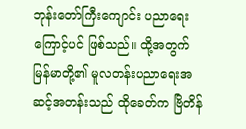ဘုန်းတော်ကြီးကျောင်း ပညာရေးကြောင့်ပင် ဖြစ်သည်။ ထို့အတွက် မြန်မာတို့၏ မူလတန်းပညာရေးအဆင့်အတန်းသည် ထိုခေတ်က ဗြိတိန်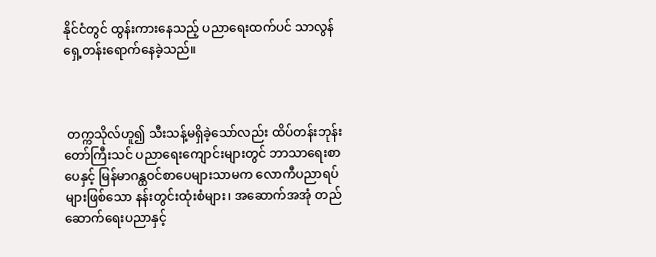နိုင်ငံတွင် ထွန်းကားနေသည့် ပညာရေးထက်ပင် သာလွန်ရှေ့တန်းရောက်နေခဲ့သည်။



 တက္ကသိုလ်ဟူ၍ သီးသန့်မရှိခဲ့သော်လည်း ထိပ်တန်းဘုန်းတော်ကြီးသင် ပညာရေးကျောင်းများတွင် ဘာသာရေးစာပေနှင့် မြန်မာဂန္ထဝင်စာပေများသာမက လောကီပညာရပ်များဖြစ်သော နန်းတွင်းထုံးစံများ၊ အဆောက်အအုံ တည်ဆောက်ရေးပညာနှင့်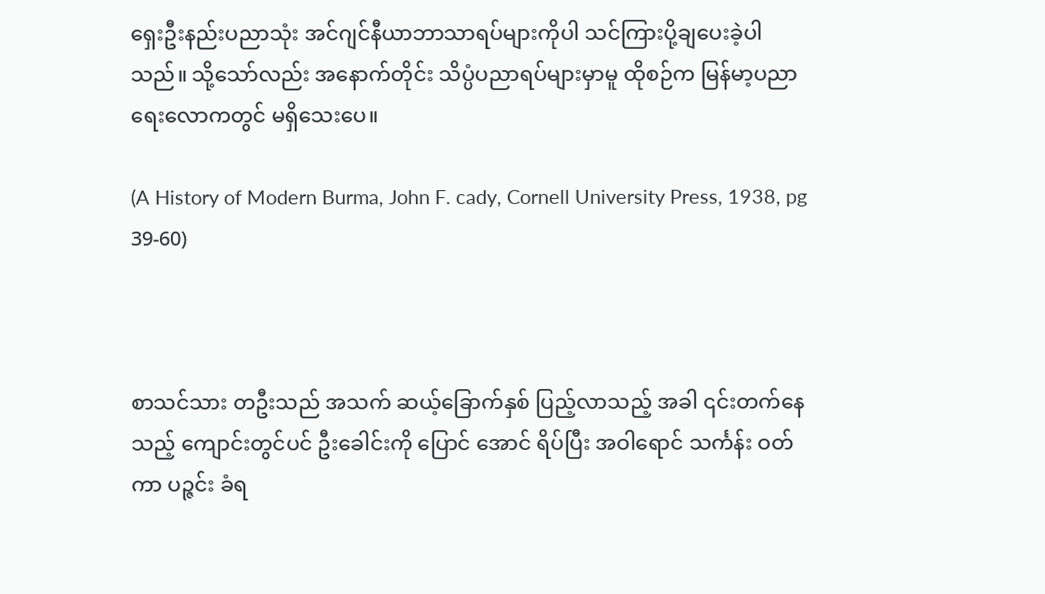ရှေးဦးနည်းပညာသုံး အင်ဂျင်နီယာဘာသာရပ်များကိုပါ သင်ကြားပို့ချပေးခဲ့ပါသည်။ သို့သော်လည်း အနောက်တိုင်း သိပ္ပံပညာရပ်များမှာမူ ထိုစဉ်က မြန်မာ့ပညာရေးလောကတွင် မရှိသေးပေ။

(A History of Modern Burma, John F. cady, Cornell University Press, 1938, pg 39-60)



စာသင်သား တဦးသည် အသက် ဆယ့်ခြောက်နှစ် ပြည့်လာသည့် အခါ ၎င်းတက်နေသည့် ကျောင်းတွင်ပင် ဦးခေါင်းကို ပြောင်‌ အောင် ရိပ်ပြီး အဝါရောင် သင်္ကန်း ဝတ်ကာ ပဉ္ဇင်း ခံရ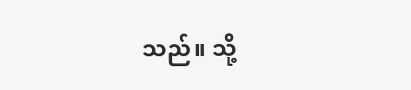သည်။ သို့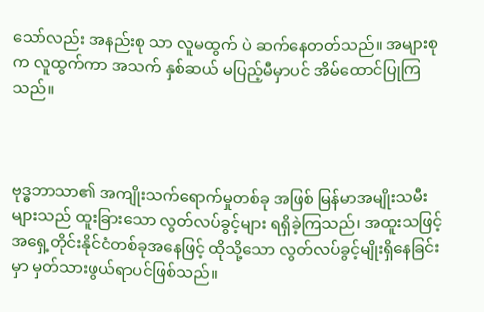သော်လည်း အနည်းစု သာ လူမထွက် ပဲ ဆက်နေတတ်သည်။ အများစု က လူထွက်ကာ အသက် နှစ်ဆယ် မပြည့်မီမှာပင် အိမ်ထောင်ပြုကြသည်။



ဗုဒ္ဓဘာသာ၏ အကျိုးသက်ရောက်မှုတစ်ခု အဖြစ် မြန်မာအမျိုးသမီးများသည် ထူးခြားသော လွတ်လပ်ခွင့်များ ရရှိခဲ့ကြသည်၊ အထူးသဖြင့် အရှေ့တိုင်းနိုင်ငံတစ်ခုအနေဖြင့် ထိုသို့သော လွတ်လပ်ခွင့်မျိုးရှိနေခြင်းမှာ မှတ်သားဖွယ်ရာပင်ဖြစ်သည်။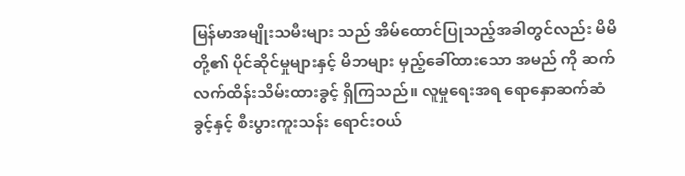မြန်မာအမျိုးသမီးများ သည် အိမ်ထောင်ပြုသည့်အခါတွင်လည်း မိမိတို့၏ ပိုင်ဆိုင်မှုများနှင့် မိဘများ မှည့်ခေါ်ထားသော အမည် ကို ဆက်လက်ထိန်းသိမ်းထားခွင့် ရှိကြသည်။ လူမှုရေးအရ ရောနှောဆက်ဆံခွင့်နှင့် စီးပွားကူးသန်း ရောင်းဝယ်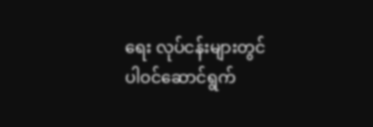ရေး လုပ်ငန်းများတွင် ပါဝင်ဆောင်ရွက်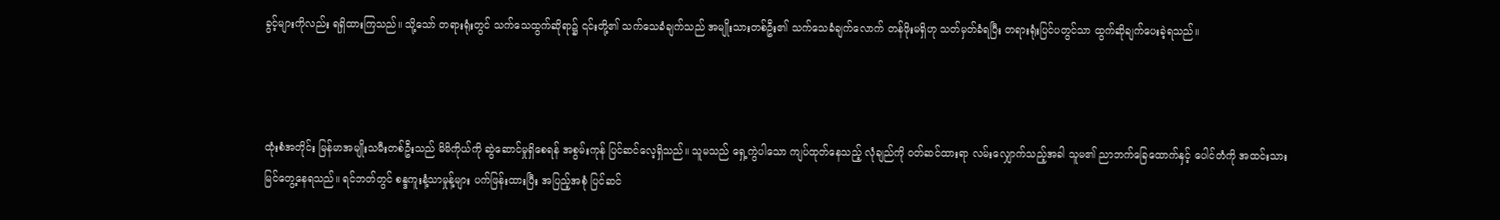ခွင့်များကိုလည်း ရရှိထားကြသည်။ သို့သော် တရားရုံးတွင် သက်သေထွက်ဆိုရာ၌ ၎င်းတို့၏ သက်သေခံချက်သည် အမျိုးသားတစ်ဦး၏ သက်သေခံချက်လောက် တန်ဖိုးမရှိဟု သတ်မှတ်ခံရပြီး တရားရုံးပြင်ပတွင်သာ ထွက်ဆိုချက်ပေးခဲ့ရသည်။



ထုံးစံအတိုင်း မြန်မာအမျိုးသမီးတစ်ဦးသည် မိမိကိုယ်ကို ဆွဲဆောင်မှုရှိစေရန် အစွမ်းကုန် ပြင်ဆင်လေ့ရှိသည်။ သူမသည် ရှေ့ကွဲပါသော ကျပ်ထုတ်နေသည့် လုံချည်ကို ဝတ်ဆင်ထားရာ လမ်းလျှောက်သည့်အခါ သူမ၏ ညာဘက်ခြေထောက်နှင့် ပေါင်တံကို အထင်းသား မြင်တွေ့နေရသည်။ ရင်ဘတ်တွင် စန္ဒကူးနံ့သာမှုန့်များ ပက်ဖြန်းထားပြီး အပြည့်အစုံ ပြင်ဆင်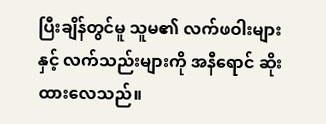ပြီးချိန်တွင်မူ သူမ၏ လက်ဖဝါးများနှင့် လက်သည်းများကို အနီရောင် ဆိုးထားလေသည်။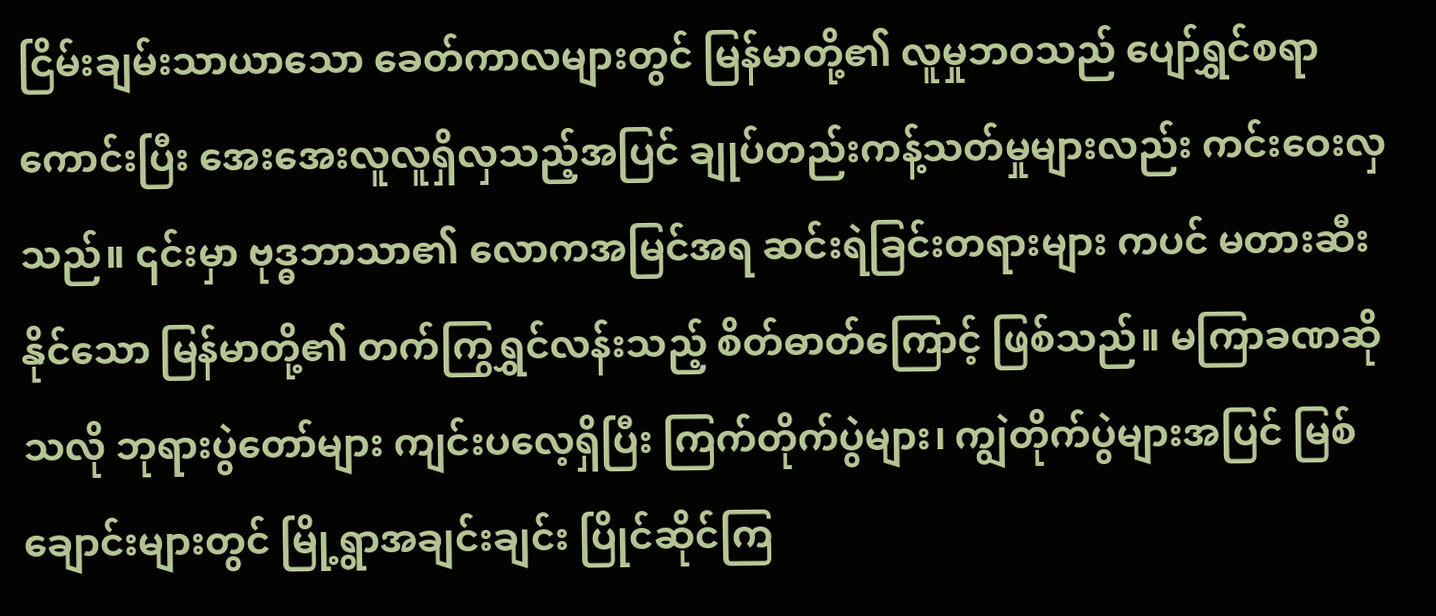ငြိမ်းချမ်းသာယာသော ခေတ်ကာလများတွင် မြန်မာတို့၏ လူမှုဘဝသည် ပျော်ရွှင်စရာကောင်းပြီး အေးအေးလူလူရှိလှသည့်အပြင် ချုပ်တည်းကန့်သတ်မှုများလည်း ကင်းဝေးလှသည်။ ၎င်းမှာ ဗုဒ္ဓဘာသာ၏ လောကအမြင်အရ ဆင်းရဲခြင်းတရားများ ကပင် မတားဆီးနိုင်သော မြန်မာတို့၏ တက်ကြွရွှင်လန်းသည့် စိတ်ဓာတ်ကြောင့် ဖြစ်သည်။ မကြာခဏဆိုသလို ဘုရားပွဲတော်များ ကျင်းပလေ့ရှိပြီး ကြက်တိုက်ပွဲများ၊ ကျွဲတိုက်ပွဲများအပြင် မြစ်ချောင်းများတွင် မြို့ရွာအချင်းချင်း ပြိုင်ဆိုင်ကြ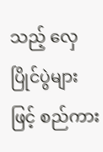သည့် လှေပြိုင်ပွဲများဖြင့် စည်ကား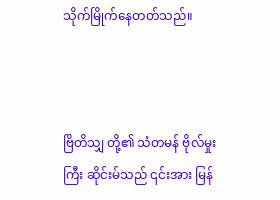သိုက်မြိုက်နေတတ်သည်။



ဗြိတိသျှ တို့၏ သံတမန် ဗိုလ်မှုးကြီး ဆိုင်းမ်သည် ၎င်းအား မြန်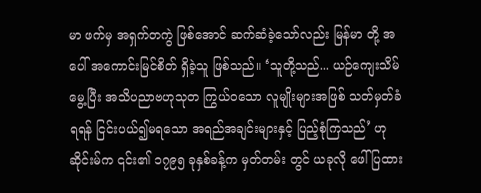မာ ဖက်မှ အရှက်တကွဲ ဖြစ်အောင် ဆက်ဆံခဲ့သော်လည်း မြန်မာ တို့ အပေါ် အကောင်းမြင်စိတ် ရှိခဲ့သူ ဖြစ်သည်။ ‘သူတို့သည်... ယဉ်ကျေးသိမ်မွေ့ပြီး အသိပညာဗဟုသုတ ကြွယ်ဝသော လူမျိုးများအဖြစ် သတ်မှတ်ခံရရန် ငြင်းပယ်၍မရသော အရည်အချင်းများနှင့် ပြည့်စုံကြသည်’ ဟု ဆိုင်းမ်က ၎င်း၏ ၁၇၉၅ ခုနှစ်ခန့်က မှတ်တမ်း တွင် ယခုလို ဖေါ်ပြထား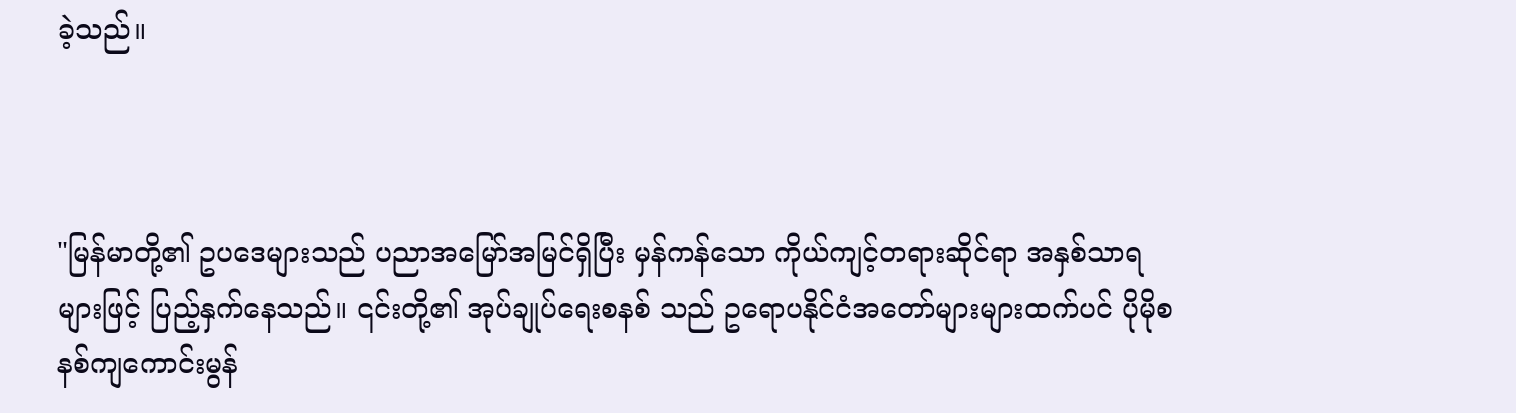ခဲ့သည်။



"မြန်မာတို့၏ ဥပဒေများသည် ပညာအမြော်အမြင်ရှိပြီး မှန်ကန်သော ကိုယ်ကျင့်တရားဆိုင်ရာ အနှစ်သာရများဖြင့် ပြည့်နှက်နေသည်။ ၎င်းတို့၏ အုပ်ချုပ်ရေးစနစ် သည် ဥရောပနိုင်ငံအတော်များများထက်ပင် ပိုမိုစနစ်ကျကောင်းမွန်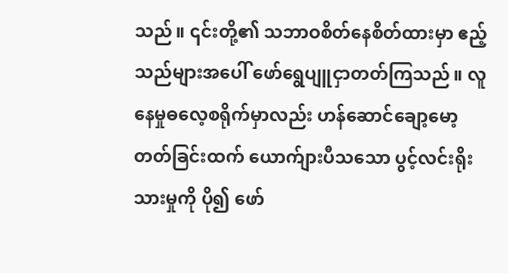သည်။ ၎င်းတို့၏ သဘာဝစိတ်နေစိတ်ထားမှာ ဧည့်သည်များအပေါ် ဖော်ရွေပျူငှာတတ်ကြသည်။ လူနေမှုဓလေ့စရိုက်မှာလည်း ဟန်ဆောင်ချော့မော့တတ်ခြင်းထက် ယောက်ျားပီသသော ပွင့်လင်းရိုးသားမှုကို ပို၍ ဖော်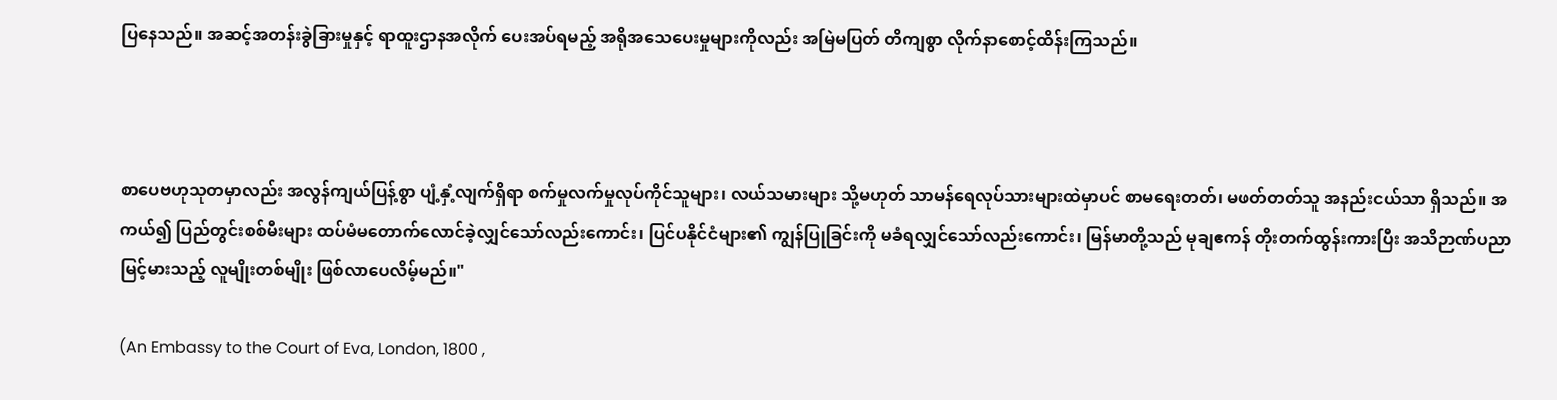ပြနေသည်။ အဆင့်အတန်းခွဲခြားမှုနှင့် ရာထူးဌာနအလိုက် ပေးအပ်ရမည့် အရိုအသေပေးမှုများကိုလည်း အမြဲမပြတ် တိကျစွာ လိုက်နာစောင့်ထိန်းကြသည်။



စာပေဗဟုသုတမှာလည်း အလွန်ကျယ်ပြန့်စွာ ပျံ့နှံ့လျက်ရှိရာ စက်မှုလက်မှုလုပ်ကိုင်သူများ၊ လယ်သမားများ သို့မဟုတ် သာမန်ရေလုပ်သားများထဲမှာပင် စာမရေးတတ်၊ မဖတ်တတ်သူ အနည်းငယ်သာ ရှိသည်။ အကယ်၍ ပြည်တွင်းစစ်မီးများ ထပ်မံမတောက်လောင်ခဲ့လျှင်သော်လည်းကောင်း၊ ပြင်ပနိုင်ငံများ၏ ကျွန်ပြုခြင်းကို မခံရလျှင်သော်လည်းကောင်း၊ မြန်မာတို့သည် မုချဧကန် တိုးတက်ထွန်းကားပြီး အသိဉာဏ်ပညာ မြင့်မားသည့် လူမျိုးတစ်မျိုး ဖြစ်လာပေလိမ့်မည်။"

(An Embassy to the Court of Eva, London, 1800 ,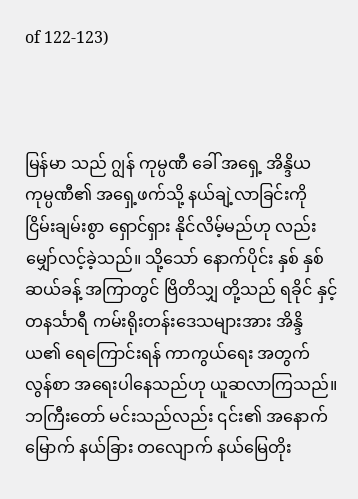of 122-123)



မြန်မာ သည် ဂျွန် ကုမ္ပဏီ ခေါ် အရှေ့ အိန္ဒိယ ကုမ္ပဏီ၏ အရှေ့ဖက်သို့ နယ်ချဲ့လာခြင်းကို ငြိမ်းချမ်းစွာ ရှောင်ရှား နိုင်လိမ့်မည်ဟု လည်း မျှော်လင့်ခဲ့သည်။ သို့သော် နောက်ပိုင်း နှစ် နှစ်ဆယ်ခန့် အကြာတွင် ဗြိတိသျှ တို့သည် ရခိုင် နှင့် တနင်္သာရီ ကမ်းရိုးတန်းဒေသများအား အိန္ဒိယ၏ ရေကြောင်းရန် ကာကွယ်ရေး အတွက် လွန်စာ အရေးပါနေသည်ဟု ယူဆလာကြသည်။ ဘကြီးတော် မင်းသည်လည်း ၎င်း၏ အနောက်မြောက် နယ်ခြား တလျောက် နယ်မြေတိုး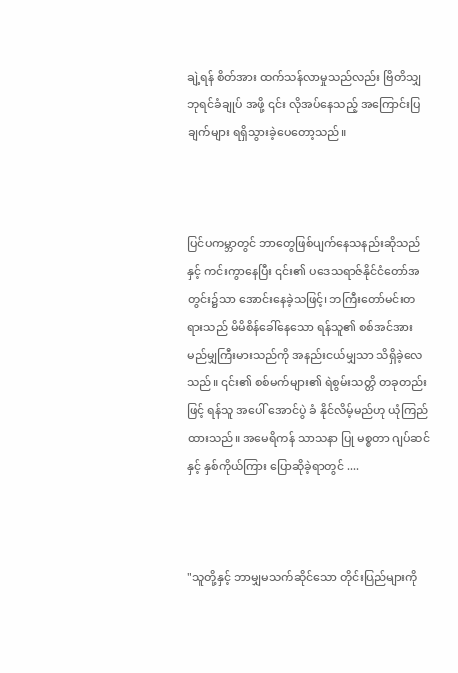ချဲ့ရန် စိတ်အား ထက်သန်လာမှုသည်လည်း ဗြိတိသျှ ဘုရင်ခံချုပ် အဖို့ ၎င်း လိုအပ်နေသည့် အကြောင်းပြ ချက်များ ရရှိသွားခဲ့ပေတော့သည်။



ပြင်ပကမ္ဘာတွင် ဘာတွေဖြစ်ပျက်နေသနည်းဆိုသည် နှင့် ကင်းကွာနေပြီး ၎င်း၏ ပဒေသရာဇ်နိုင်ငံတော်အတွင်း၌သာ အောင်းနေခဲ့သဖြင့်၊ ဘကြီးတော်မင်းတရားသည် မိမိစိန်ခေါ်နေသော ရန်သူ၏ စစ်အင်အား မည်မျှကြီးမားသည်ကို အနည်းငယ်မျှသာ သိရှိခဲ့လေသည်။ ၎င်း၏ စစ်မက်များ၏ ရဲစွမ်းသတ္တိ တခုတည်း ဖြင့် ရန်သူ အပေါ် အောင်ပွဲ ခံ နိုင်လိမ့်မည်ဟု ယုံကြည်ထားသည်။ အမေရိကန် သာသနာ ပြု မစ္စတာ ဂျပ်ဆင် နှင့် နှစ်ကိုယ်ကြား ပြောဆိုခဲ့ရာတွင် ....



"သူတို့နှင့် ဘာမျှမသက်ဆိုင်သော တိုင်းပြည်များကို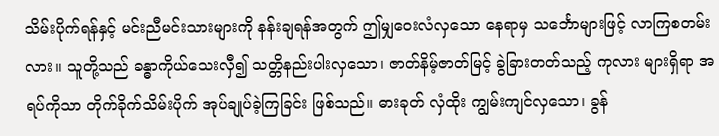သိမ်းပိုက်ရန်နှင့် မင်းညီမင်းသားများကို နန်းချရန်အတွက် ဤမျှဝေးလံလှသော နေရာမှ သင်္ဘောများဖြင့် လာကြစတမ်းလား။ သူတို့သည် ခန္ဓာကိုယ်သေးလှီ၍ သတ္တိနည်းပါးလှသော၊ ဇာတ်နိမ့်ဇာတ်မြင့် ခွဲခြားတတ်သည့် ကုလား များရှိရာ အရပ်ကိုသာ တိုက်ခိုက်သိမ်းပိုက် အုပ်ချုပ်ခဲ့ကြခြင်း ဖြစ်သည်။ ဓားခုတ် လှံထိုး ကျွမ်းကျင်လှသော၊ ခွန်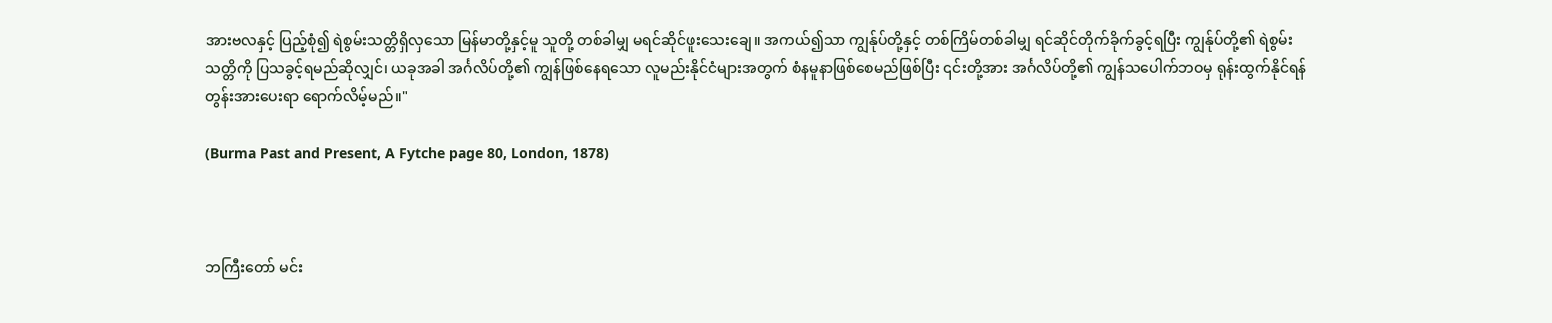အားဗလနှင့် ပြည့်စုံ၍ ရဲစွမ်းသတ္တိရှိလှသော မြန်မာတို့နှင့်မူ သူတို့ တစ်ခါမျှ မရင်ဆိုင်ဖူးသေးချေ။ အကယ်၍သာ ကျွန်ုပ်တို့နှင့် တစ်ကြိမ်တစ်ခါမျှ ရင်ဆိုင်တိုက်ခိုက်ခွင့်ရပြီး ကျွန်ုပ်တို့၏ ရဲစွမ်းသတ္တိကို ပြသခွင့်ရမည်ဆိုလျှင်၊ ယခုအခါ အင်္ဂလိပ်တို့၏ ကျွန်ဖြစ်နေရသော လူမည်းနိုင်ငံများအတွက် စံနမူနာဖြစ်စေမည်ဖြစ်ပြီး ၎င်းတို့အား အင်္ဂလိပ်တို့၏ ကျွန်သပေါက်ဘဝမှ ရုန်းထွက်နိုင်ရန် တွန်းအားပေးရာ ရောက်လိမ့်မည်။"

(Burma Past and Present, A Fytche page 80, London, 1878)



ဘကြီးတော် မင်း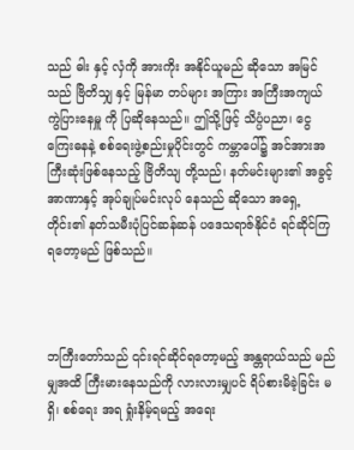သည် ဓါး နှင့် လှံကို အားကိုး အနိုင်ယူမည် ဆိုသော အမြင်သည် ဗြိတိသျှ နှင့် မြန်မာ တပ်များ အကြား အကြီးအကျယ် ကွဲပြားနေမှူ ကို ပြဆိုနေသည်။ ဤသို့ဖြင့် သိပ္ပံပညာ၊ ငွေကြေးဓနနဲ့ စစ်ရေးဖွဲ့စည်းမှုပိုင်းတွင် ကမ္ဘာပေါ်၌ အင်အားအကြီးဆုံးဖြစ်နေသည့် ဗြိတိသျ တို့သည်၊ နတ်မင်းများ၏ အခွင့်အာဏာနှင့် အုပ်ချုပ်မင်းလုပ် နေသည် ဆိုသော အရှေ့တိုင်း၏ နတ်သမီးပုံပြင်ဆန်ဆန် ပဒေသရာဇ်နိုင်ငံ ရင်ဆိုင်ကြရတော့မည် ဖြစ်သည်။



ဘကြီးတော်သည် ၎င်းရင်ဆိုင်ရတော့မည့် အန္တရာယ်သည် မည်မျှအထိ ကြီးမားနေသည်ကို လားလားမျှပင် ရိပ်စားမိခဲ့ခြင်း မရှိ၊ စစ်ရေး အရ ရှုံးနိမ့်ရမည့် အရေး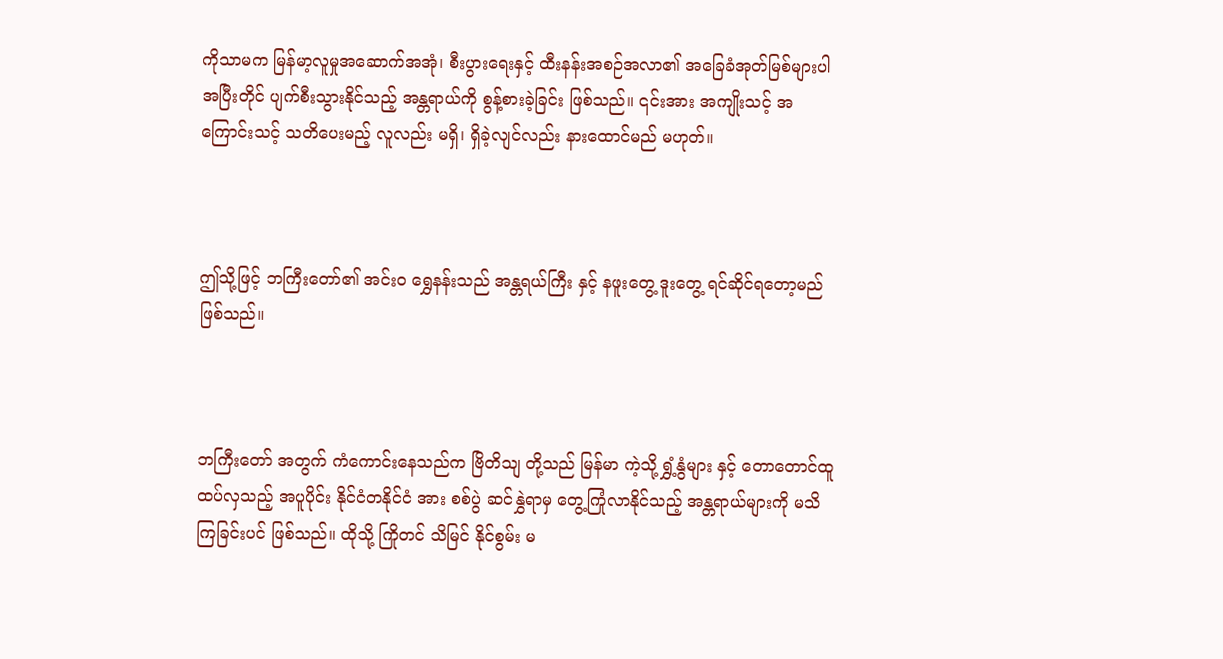ကိုသာမက မြန်မာ့လူမှုအဆောက်အအုံ၊ စီးပွားရေးနှင့် ထီးနန်းအစဉ်အလာ၏ အခြေခံအုတ်မြစ်များပါ အပြီးတိုင် ပျက်စီးသွားနိုင်သည့် အန္တရာယ်ကို စွန့်စားခဲ့ခြင်း ဖြစ်သည်။ ၎င်းအား အကျိုးသင့် အကြောင်းသင့် သတိပေးမည့် လူလည်း မရှိ၊ ရှိခဲ့လျင်လည်း နားထောင်မည် မဟုတ်။



ဤသို့ဖြင့် ဘကြီးတော်၏ အင်းဝ ရွှေနန်းသည် အန္တရယ်ကြီး နှင့် နဖူးတွေ့ ဒူးတွေ့ ရင်ဆိုင်ရတော့မည် ဖြစ်သည်။



ဘကြီးတော် အတွက် ကံကောင်းနေသည်က ဗြိတိသျ တို့သည် မြန်မာ ကဲ့သို့ ရွှံ့နွံများ နှင့် တောတောင်ထူထပ်လှသည့် အပူပိုင်း နိုင်ငံတနိုင်ငံ အား စစ်ပွဲ ဆင်နွှဲရာမှ တွေ့ကြုံလာနိုင်သည့် အန္တရာယ်များကို မသိကြခြင်းပင် ဖြစ်သည်။ ထိုသို့ ကြိုတင် သိမြင် နိုင်စွမ်း မ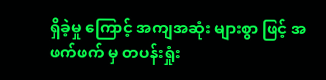ရှိခဲ့မှု ကြောင့် အကျအဆုံး များစွာ ဖြင့် အဖက်ဖက် မှ တပန်းရှုံး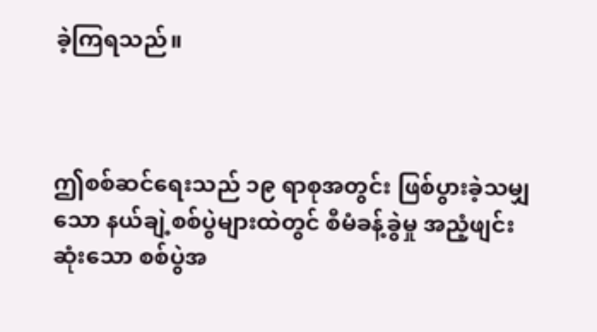ခဲ့ကြရသည်။



ဤစစ်ဆင်ရေးသည် ၁၉ ရာစုအတွင်း ဖြစ်ပွားခဲ့သမျှသော နယ်ချဲ့စစ်ပွဲများထဲတွင် စီမံခန့်ခွဲမှု အညံ့ဖျင်းဆုံးသော စစ်ပွဲအ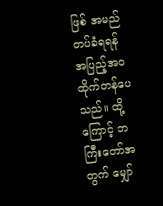ဖြစ် အမည်တပ်ခံရရန် အပြည့်အဝ ထိုက်တန်ပေသည်။ ထို့ကြောင့် ဘကြီးတော်အတွက် မျှော်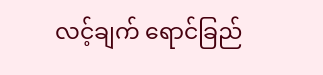လင့်ချက် ရောင်ခြည်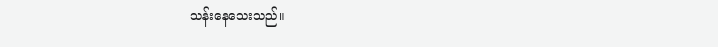သန်းနေသေးသည်။